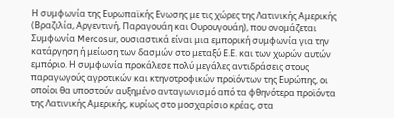Η συμφωνία της Ευρωπαϊκής Ενωσης με τις χώρες της Λατινικής Αμερικής (Βραζιλία, Αργεντινή, Παραγουάη και Ουρουγουάη), που ονομάζεται Συμφωνία Mercosur, ουσιαστικά είναι μια εμπορική συμφωνία για την κατάργηση ή μείωση των δασμών στο μεταξύ Ε.Ε. και των χωρών αυτών εμπόριο. Η συμφωνία προκάλεσε πολύ μεγάλες αντιδράσεις στους παραγωγούς αγροτικών και κτηνοτροφικών προϊόντων της Ευρώπης, οι οποίοι θα υποστούν αυξημένο ανταγωνισμό από τα φθηνότερα προϊόντα της Λατινικής Αμερικής, κυρίως στο μοσχαρίσιο κρέας, στα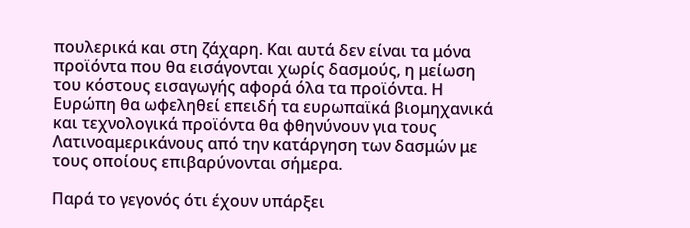πουλερικά και στη ζάχαρη. Και αυτά δεν είναι τα μόνα προϊόντα που θα εισάγονται χωρίς δασμούς, η μείωση του κόστους εισαγωγής αφορά όλα τα προϊόντα. Η Ευρώπη θα ωφεληθεί επειδή τα ευρωπαϊκά βιομηχανικά και τεχνολογικά προϊόντα θα φθηνύνουν για τους Λατινοαμερικάνους από την κατάργηση των δασμών με τους οποίους επιβαρύνονται σήμερα.

Παρά το γεγονός ότι έχουν υπάρξει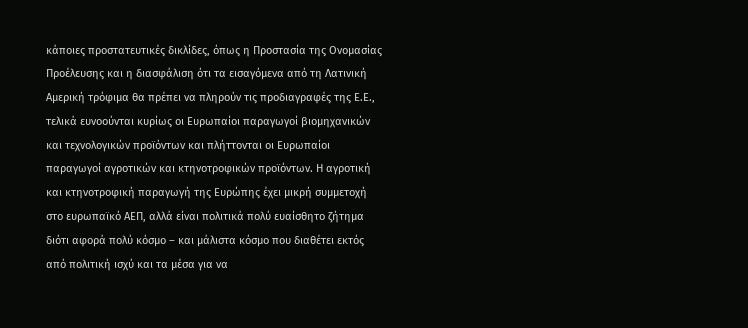κάποιες προστατευτικές δικλίδες, όπως η Προστασία της Ονομασίας Προέλευσης και η διασφάλιση ότι τα εισαγόμενα από τη Λατινική Αμερική τρόφιμα θα πρέπει να πληρούν τις προδιαγραφές της Ε.Ε., τελικά ευνοούνται κυρίως οι Ευρωπαίοι παραγωγοί βιομηχανικών και τεχνολογικών προϊόντων και πλήττονται οι Ευρωπαίοι παραγωγοί αγροτικών και κτηνοτροφικών προϊόντων. Η αγροτική και κτηνοτροφική παραγωγή της Ευρώπης έχει μικρή συμμετοχή στο ευρωπαϊκό ΑΕΠ, αλλά είναι πολιτικά πολύ ευαίσθητο ζήτημα διότι αφορά πολύ κόσμο – και μάλιστα κόσμο που διαθέτει εκτός από πολιτική ισχύ και τα μέσα για να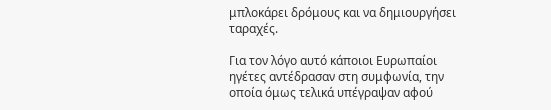μπλοκάρει δρόμους και να δημιουργήσει ταραχές.

Για τον λόγο αυτό κάποιοι Ευρωπαίοι ηγέτες αντέδρασαν στη συμφωνία, την οποία όμως τελικά υπέγραψαν αφού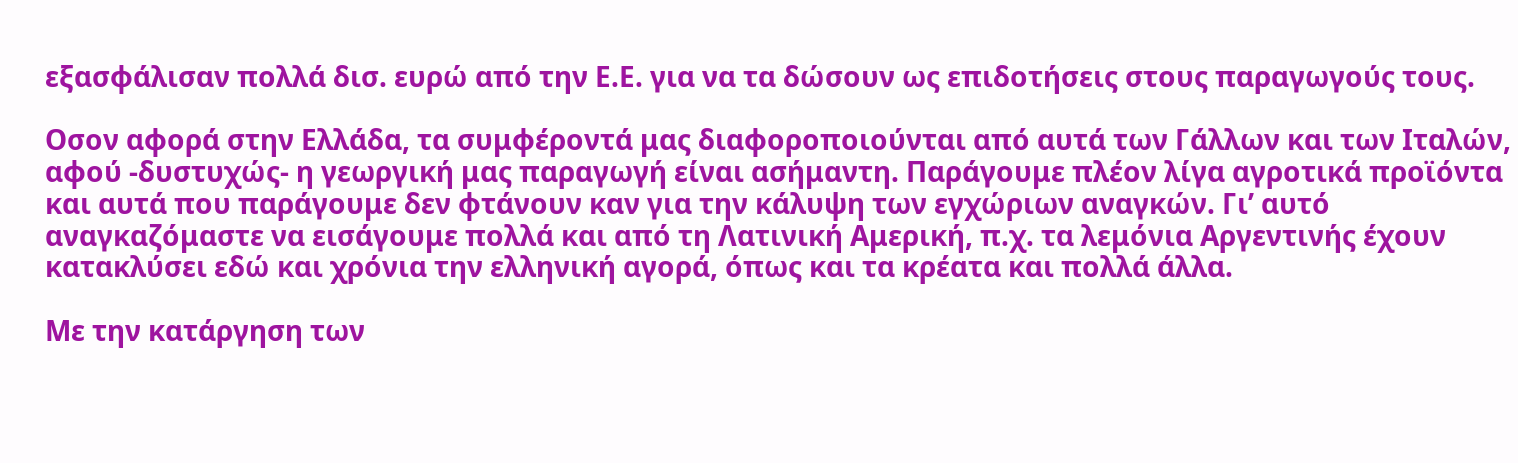εξασφάλισαν πολλά δισ. ευρώ από την Ε.Ε. για να τα δώσουν ως επιδοτήσεις στους παραγωγούς τους.

Οσον αφορά στην Ελλάδα, τα συμφέροντά μας διαφοροποιούνται από αυτά των Γάλλων και των Ιταλών, αφού -δυστυχώς- η γεωργική μας παραγωγή είναι ασήμαντη. Παράγουμε πλέον λίγα αγροτικά προϊόντα και αυτά που παράγουμε δεν φτάνουν καν για την κάλυψη των εγχώριων αναγκών. Γι’ αυτό αναγκαζόμαστε να εισάγουμε πολλά και από τη Λατινική Αμερική, π.χ. τα λεμόνια Αργεντινής έχουν κατακλύσει εδώ και χρόνια την ελληνική αγορά, όπως και τα κρέατα και πολλά άλλα.

Με την κατάργηση των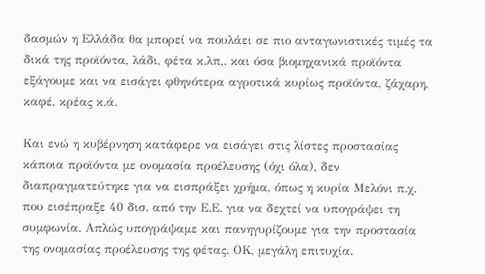δασμών η Ελλάδα θα μπορεί να πουλάει σε πιο ανταγωνιστικές τιμές τα δικά της προϊόντα, λάδι, φέτα κ.λπ,. και όσα βιομηχανικά προϊόντα εξάγουμε και να εισάγει φθηνότερα αγροτικά κυρίως προϊόντα, ζάχαρη, καφέ, κρέας κ.ά.

Και ενώ η κυβέρνηση κατάφερε να εισάγει στις λίστες προστασίας κάποια προϊόντα με ονομασία προέλευσης (όχι όλα), δεν διαπραγματεύτηκε για να εισπράξει χρήμα, όπως η κυρία Μελόνι π.χ. που εισέπραξε 40 δισ. από την Ε.Ε. για να δεχτεί να υπογράψει τη συμφωνία. Απλώς υπογράψαμε και πανηγυρίζουμε για την προστασία της ονομασίας προέλευσης της φέτας. ΟΚ, μεγάλη επιτυχία.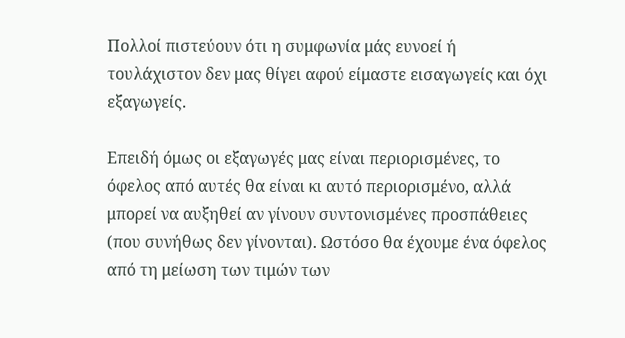Πολλοί πιστεύουν ότι η συμφωνία μάς ευνοεί ή τουλάχιστον δεν μας θίγει αφού είμαστε εισαγωγείς και όχι εξαγωγείς.

Επειδή όμως οι εξαγωγές μας είναι περιορισμένες, το όφελος από αυτές θα είναι κι αυτό περιορισμένο, αλλά μπορεί να αυξηθεί αν γίνουν συντονισμένες προσπάθειες (που συνήθως δεν γίνονται). Ωστόσο θα έχουμε ένα όφελος από τη μείωση των τιμών των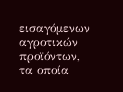εισαγόμενων αγροτικών προϊόντων, τα οποία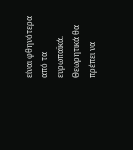είναι φθηνότερα από τα ευρωπαϊκά. Θεωρητικά θα πρέπει να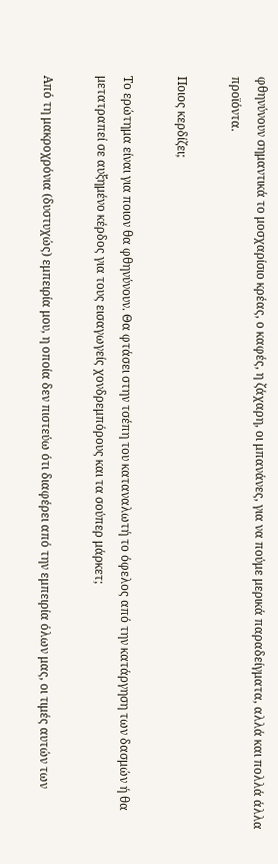φθηνύνουν σημαντικά το μοσχαρίσιο κρέας, ο καφές, η ζάχαρη, οι μπανάνες, για να πούμε μερικά παραδείγματα, αλλά και πολλά άλλα προϊόντα.

Ποιος κερδίζει;

Το ερώτημα είναι για ποιον θα φθηνύνουν. Θα φτάσει στην τσέπη του καταναλωτή το όφελος από την κατάργηση των δασμών ή θα μετατραπεί σε αυξημένο κέρδος για τους εισαγωγείς χονδρεμπόρους και τα σούπερ μάρκετ;

Από τη μακροχρόνια (δυστυχώς) εμπειρία μου, η οποία δεν πιστεύω ότι διαφέρει από την εμπειρία όλων μας, οι τιμές αυτών των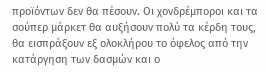προϊόντων δεν θα πέσουν. Οι χονδρέμποροι και τα σούπερ μάρκετ θα αυξήσουν πολύ τα κέρδη τους, θα εισπράξουν εξ ολοκλήρου το όφελος από την κατάργηση των δασμών και ο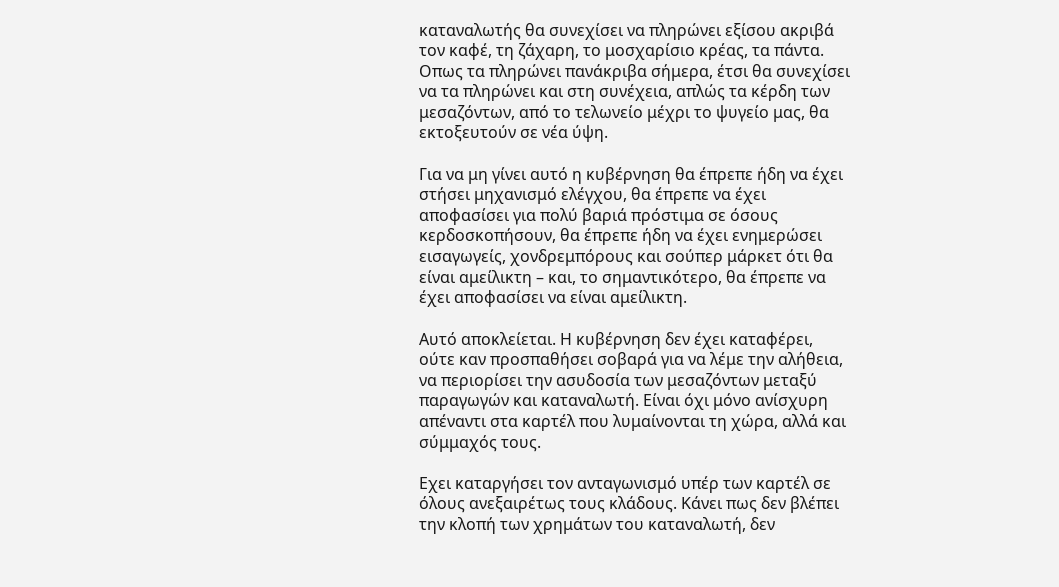καταναλωτής θα συνεχίσει να πληρώνει εξίσου ακριβά τον καφέ, τη ζάχαρη, το μοσχαρίσιο κρέας, τα πάντα. Οπως τα πληρώνει πανάκριβα σήμερα, έτσι θα συνεχίσει να τα πληρώνει και στη συνέχεια, απλώς τα κέρδη των μεσαζόντων, από το τελωνείο μέχρι το ψυγείο μας, θα εκτοξευτούν σε νέα ύψη.

Για να μη γίνει αυτό η κυβέρνηση θα έπρεπε ήδη να έχει στήσει μηχανισμό ελέγχου, θα έπρεπε να έχει αποφασίσει για πολύ βαριά πρόστιμα σε όσους κερδοσκοπήσουν, θα έπρεπε ήδη να έχει ενημερώσει εισαγωγείς, χονδρεμπόρους και σούπερ μάρκετ ότι θα είναι αμείλικτη – και, το σημαντικότερο, θα έπρεπε να έχει αποφασίσει να είναι αμείλικτη.

Αυτό αποκλείεται. Η κυβέρνηση δεν έχει καταφέρει, ούτε καν προσπαθήσει σοβαρά για να λέμε την αλήθεια, να περιορίσει την ασυδοσία των μεσαζόντων μεταξύ παραγωγών και καταναλωτή. Είναι όχι μόνο ανίσχυρη απέναντι στα καρτέλ που λυμαίνονται τη χώρα, αλλά και σύμμαχός τους.

Εχει καταργήσει τον ανταγωνισμό υπέρ των καρτέλ σε όλους ανεξαιρέτως τους κλάδους. Κάνει πως δεν βλέπει την κλοπή των χρημάτων του καταναλωτή, δεν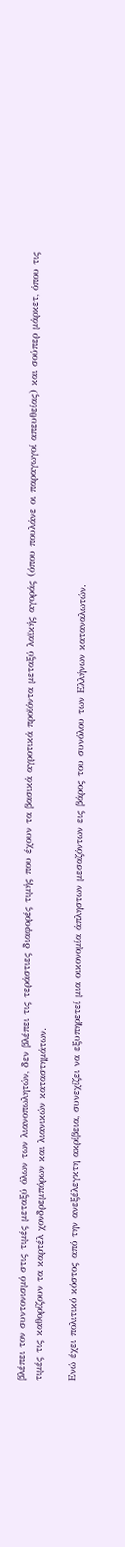βλέπει τον συντονισμό στις τιμές μεταξύ όλων των λιανοπωλητών, δεν βλέπει τις τεράστιες διαφορές τιμής που έχουν τα βασικά αγροτικά προϊόντα μεταξύ λαϊκής αγοράς (όπου πουλάνε οι παραγωγοί απευθείας) και σούπερ μάρκετ, όπου τις τιμές τις καθορίζουν τα καρτέλ χονδρεμπόρων και λιανικών καταστημάτων.

Ενώ έχει πολιτικό κόστος από την ανεξέλεγκτη ακρίβεια, συνεχίζει να εξυπηρετεί μια οικονομία άπληστων μεσαζόντων εις βάρος του συνόλου των Ελλήνων καταναλωτών.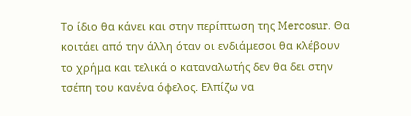Το ίδιο θα κάνει και στην περίπτωση της Mercosur. Θα κοιτάει από την άλλη όταν οι ενδιάμεσοι θα κλέβουν το χρήμα και τελικά ο καταναλωτής δεν θα δει στην τσέπη του κανένα όφελος. Ελπίζω να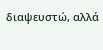διαψευστώ, αλλά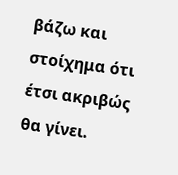βάζω και στοίχημα ότι έτσι ακριβώς θα γίνει.